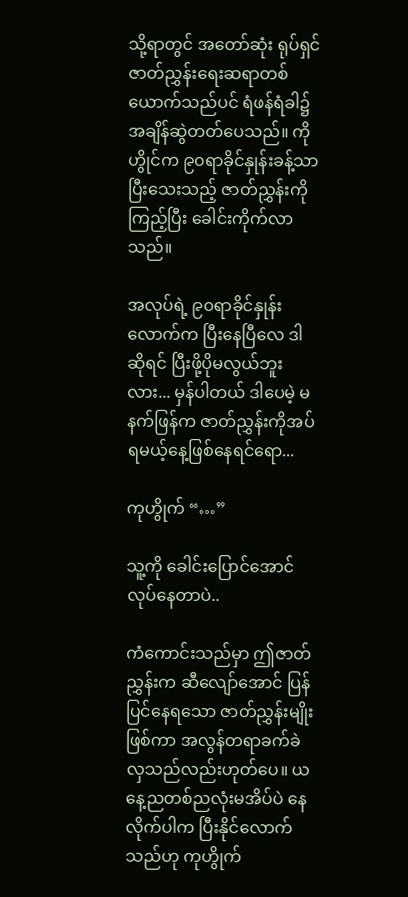သို့ရာတွင် အတော်ဆုံး ရုပ်ရှင်ဇာတ်ညွှန်းရေးဆရာတစ်ယောက်သည်ပင် ရံဖန်ရံခါ၌ အချိန်ဆွဲတတ်ပေသည်။ ကိုဟွိုင်က ၉၀ရာခိုင်နှုန်းခန့်သာပြီးသေးသည့် ဇာတ်ညွှန်းကိုကြည့်ပြီး ခေါင်းကိုက်လာသည်။

အလုပ်ရဲ့ ၉၀ရာခိုင်နှုန်းလောက်က ပြီးနေပြီလေ ဒါဆိုရင် ပြီးဖို့ပိုမလွယ်ဘူးလား... မှန်ပါတယ် ဒါ‌ပေမဲ့ မနက်ဖြန်က ဇာတ်ညွှန်းကိုအပ်ရမယ့်နေ့ဖြစ်နေရင်ရော...

ကုဟွိုက် “…”

သူ့ကို ခေါင်းပြောင်အောင် လုပ်နေတာပဲ..

ကံကောင်းသည်မှာ ဤဇာတ်ညွှန်းက ဆီလျော်အောင် ပြန်ပြင်နေရသော ဇာတ်ညွှန်းမျိုးဖြစ်ကာ အလွန်တရာခက်ခဲလှသည်လည်းဟုတ်ပေ။ ယနေ့ညတစ်ညလုံးမအိပ်ပဲ နေလိုက်ပါက ပြီးနိုင်လောက်သည်ဟု ကုဟွိုက်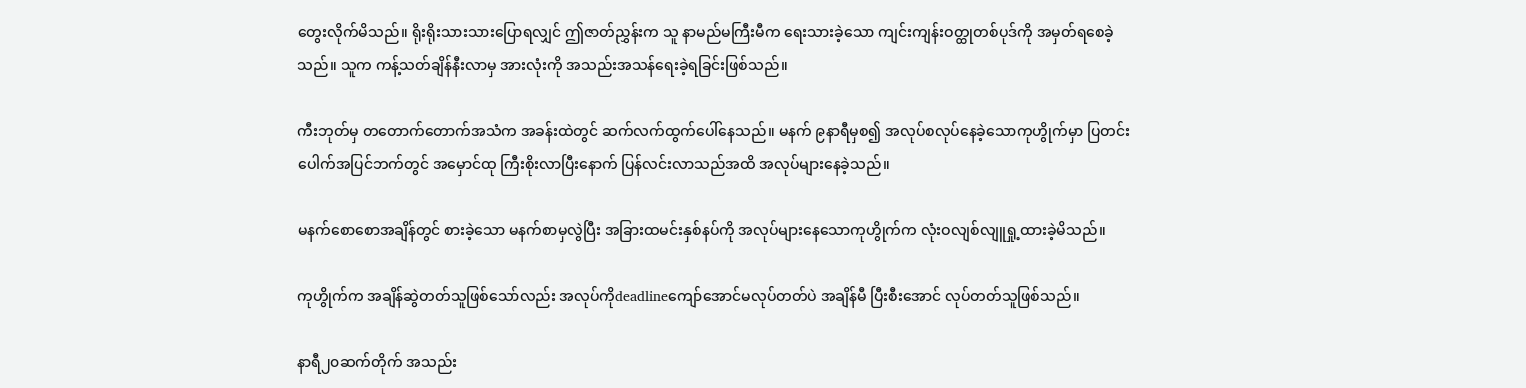တွေးလိုက်မိသည်။ ရိုးရိုးသားသားပြောရလျှင် ဤဇာတ်ညွှန်းက သူ နာမည်မကြီးမီက ရေးသားခဲ့သော ကျင်းကျန်းဝတ္ထုတစ်ပုဒ်ကို အမှတ်ရစေခဲ့သည်။ သူက ကန့်သတ်ချိန်နီးလာမှ အားလုံးကို အသည်းအသန်ရေးခဲ့ရခြင်းဖြစ်သည်။

ကီးဘုတ်မှ တတောက်တောက်အသံက အခန်းထဲတွင် ဆက်လက်ထွက်ပေါ်နေသည်။ မနက် ၉နာရီမှစ၍ အလုပ်စလုပ်နေခဲ့သောကုဟွိုက်မှာ ပြတင်းပေါက်အပြင်ဘက်တွင် အမှောင်ထု ကြီးစိုးလာပြီးနောက် ပြန်လင်းလာသည်အထိ အလုပ်များနေခဲ့သည်။

မနက်စောစောအချိန်တွင် စားခဲ့သော မနက်စာမှလွဲပြီး အခြားထမင်းနှစ်နပ်ကို အလုပ်များနေသောကုဟွိုက်က လုံးဝလျစ်လျူရှု့ထားခဲ့မိသည်။

ကုဟွိုက်က အချိန်ဆွဲတတ်သူဖြစ်သော်လည်း အလုပ်ကိုdeadlineကျော်အောင်မလုပ်တတ်ပဲ အချိန်မီ ပြီးစီးအောင် လုပ်တတ်သူဖြစ်သည်။

နာရီ၂၀ဆက်တိုက် အသည်း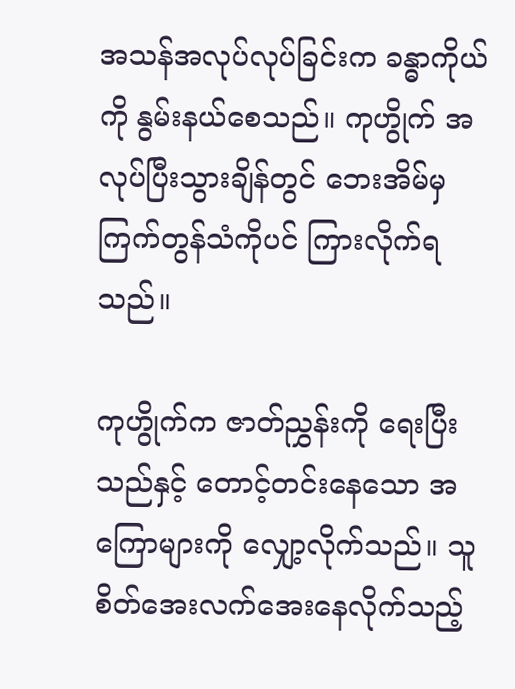အသန်အလုပ်လုပ်ခြင်းက ခန္ဓာကိုယ်ကို နွမ်းနယ်စေသည်။ ကုဟွိုက် အလုပ်ပြီးသွားချိန်တွင် ဘေးအိမ်မှ ကြက်တွန်သံကိုပင် ကြားလိုက်ရသည်။

ကုဟွိုက်က ဇာတ်ညွှန်းကို ရေးပြီးသည်နှင့် တောင့်တင်းနေသော အကြောများကို လျှော့လိုက်သည်။ သူ စိတ်အေးလက်အေးနေလိုက်သည့်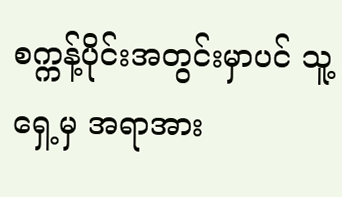စက္ကန့်ပိုင်းအတွင်းမှာပင် သူ့ရှေ့မှ အရာအား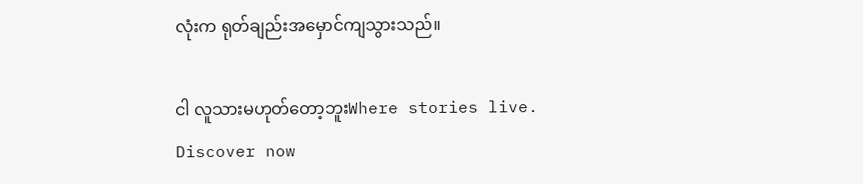လုံးက ရုတ်ချည်းအမှောင်ကျသွားသည်။

ငါ လူသားမဟုတ်တော့ဘူးWhere stories live. Discover now